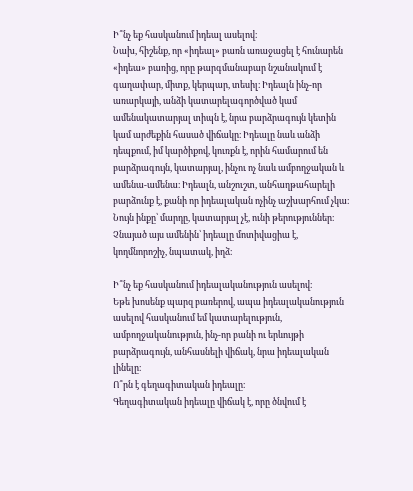Ի՞նչ եք հասկանում իդեալ ասելով։
Նախ, հիշենք, որ «իդեալ» բառն առաջացել է հունարեն «իդեա» բառից, որը թարգմանաբար նշանակում է գաղափար, միտք, կերպար, տեսիլ։ Իդեալն ինչ-որ առարկայի, անձի կատարելագործված կամ ամենակատարյալ տիպն է, նրա բարձրագույն կետին կամ արժեքին հասած վիճակը։ Իդեալը նաև անձի դեպքում, իմ կարծիքով, կուռքն է, որին համարում են բարձրագույն, կատարյալ, ինչու ոչ նաև ամբողջական և ամենա-ամենա։ Իդեալն, անշուշտ, անհաղթահարելի բարձունք է, քանի որ իդեալական ոչինչ աշխարհում չկա։ Նույն ինքը՝ մարդը, կատարյալ չէ, ունի թերություններ։ Չնայած այս ամենին՝ իդեալը մոտիվացիա է, կողմնորոշիչ, նպատակ, իղձ։

Ի՞նչ եք հասկանում իդեալականություն ասելով։
Եթե խոսենք պարզ բառերով, ապա իդեալականություն ասելով հասկանում եմ կատարելություն, ամբողջականություն, ինչ-որ բանի ու երևույթի բարձրագույն, անհասնելի վիճակ, նրա իդեալական լինելը։
Ո՞րն է գեղագիտական իդեալը։
Գեղագիտական իդեալը վիճակ է, որը ծնվում է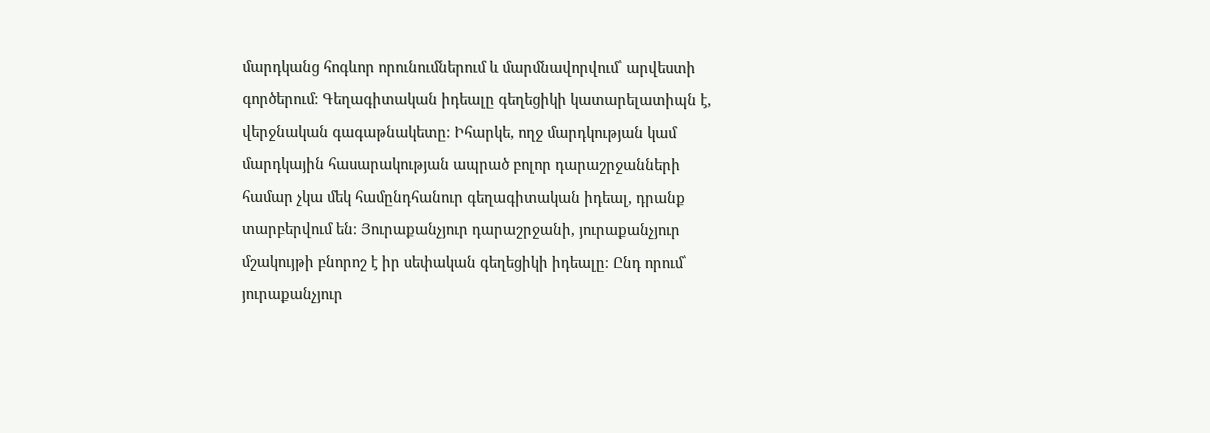մարդկանց հոգևոր որունումներում և մարմնավորվում՝ արվեստի գործերում։ Գեղագիտական իդեալը գեղեցիկի կատարելատիպն է, վերջնական գագաթնակետը։ Իհարկե, ողջ մարդկության կամ մարդկային հասարակության ապրած բոլոր դարաշրջանների համար չկա մեկ համընդհանուր գեղագիտական իդեալ, դրանք տարբերվում են։ Յուրաքանչյուր դարաշրջանի, յուրաքանչյուր մշակույթի բնորոշ է իր սեփական գեղեցիկի իդեալը։ Ընդ որում՝ յուրաքանչյուր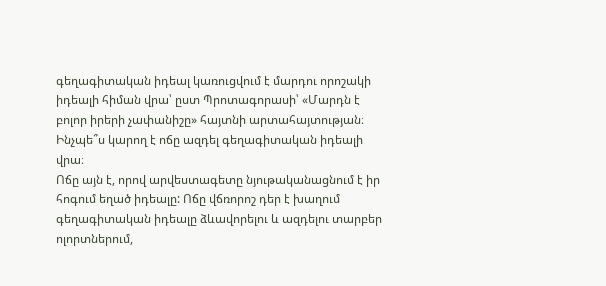գեղագիտական իդեալ կառուցվում է մարդու որոշակի իդեալի հիման վրա՝ ըստ Պրոտագորասի՝ «Մարդն է բոլոր իրերի չափանիշը» հայտնի արտահայտության։
Ինչպե՞ս կարող է ոճը ազդել գեղագիտական իդեալի վրա։
Ոճը այն է, որով արվեստագետը նյութականացնում է իր հոգում եղած իդեալը: Ոճը վճռորոշ դեր է խաղում գեղագիտական իդեալը ձևավորելու և ազդելու տարբեր ոլորտներում,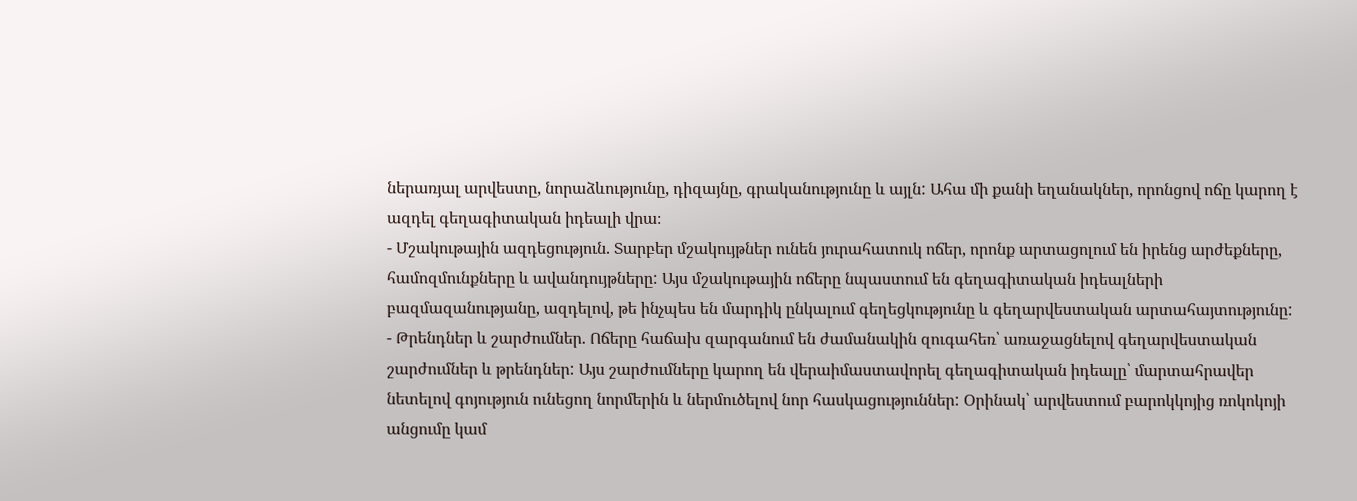ներառյալ արվեստը, նորաձևությունը, դիզայնը, գրականությունը և այլն: Ահա մի քանի եղանակներ, որոնցով ոճը կարող է ազդել գեղագիտական իդեալի վրա։
- Մշակութային ազդեցություն. Տարբեր մշակույթներ ունեն յուրահատուկ ոճեր, որոնք արտացոլում են իրենց արժեքները, համոզմունքները և ավանդույթները: Այս մշակութային ոճերը նպաստում են գեղագիտական իդեալների բազմազանությանը, ազդելով, թե ինչպես են մարդիկ ընկալում գեղեցկությունը և գեղարվեստական արտահայտությունը:
- Թրենդներ և շարժումներ. Ոճերը հաճախ զարգանում են ժամանակին զուգահեռ՝ առաջացնելով գեղարվեստական շարժումներ և թրենդներ: Այս շարժումները կարող են վերաիմաստավորել գեղագիտական իդեալը՝ մարտահրավեր նետելով գոյություն ունեցող նորմերին և ներմուծելով նոր հասկացություններ: Օրինակ՝ արվեստում բարոկկոյից ռոկոկոյի անցումը կամ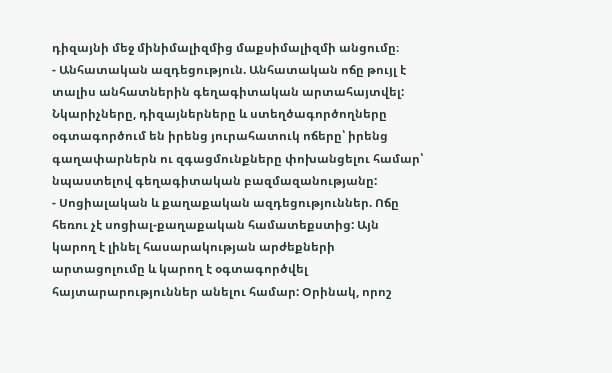դիզայնի մեջ մինիմալիզմից մաքսիմալիզմի անցումը։
- Անհատական ազդեցություն. Անհատական ոճը թույլ է տալիս անհատներին գեղագիտական արտահայտվել: Նկարիչները, դիզայներները և ստեղծագործողները օգտագործում են իրենց յուրահատուկ ոճերը՝ իրենց գաղափարներն ու զգացմունքները փոխանցելու համար՝ նպաստելով գեղագիտական բազմազանությանը:
- Սոցիալական և քաղաքական ազդեցություններ. Ոճը հեռու չէ սոցիալ-քաղաքական համատեքստից: Այն կարող է լինել հասարակության արժեքների արտացոլումը և կարող է օգտագործվել հայտարարություններ անելու համար: Օրինակ, որոշ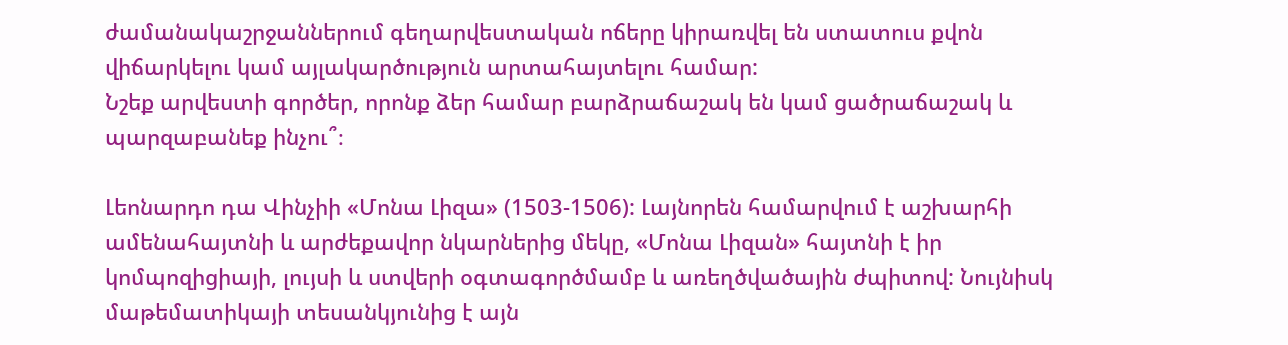ժամանակաշրջաններում գեղարվեստական ոճերը կիրառվել են ստատուս քվոն վիճարկելու կամ այլակարծություն արտահայտելու համար:
Նշեք արվեստի գործեր, որոնք ձեր համար բարձրաճաշակ են կամ ցածրաճաշակ և պարզաբանեք ինչու՞։

Լեոնարդո դա Վինչիի «Մոնա Լիզա» (1503-1506): Լայնորեն համարվում է աշխարհի ամենահայտնի և արժեքավոր նկարներից մեկը, «Մոնա Լիզան» հայտնի է իր կոմպոզիցիայի, լույսի և ստվերի օգտագործմամբ և առեղծվածային ժպիտով: Նույնիսկ մաթեմատիկայի տեսանկյունից է այն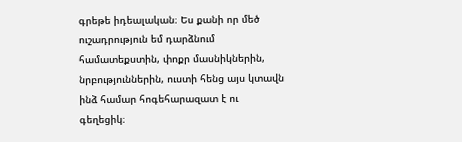գրեթե իդեալական։ Ես քանի որ մեծ ուշադրություն եմ դարձնում համատեքստին, փոքր մասնիկներին, նրբություններին, ուստի հենց այս կտավն ինձ համար հոգեհարազատ է ու գեղեցիկ։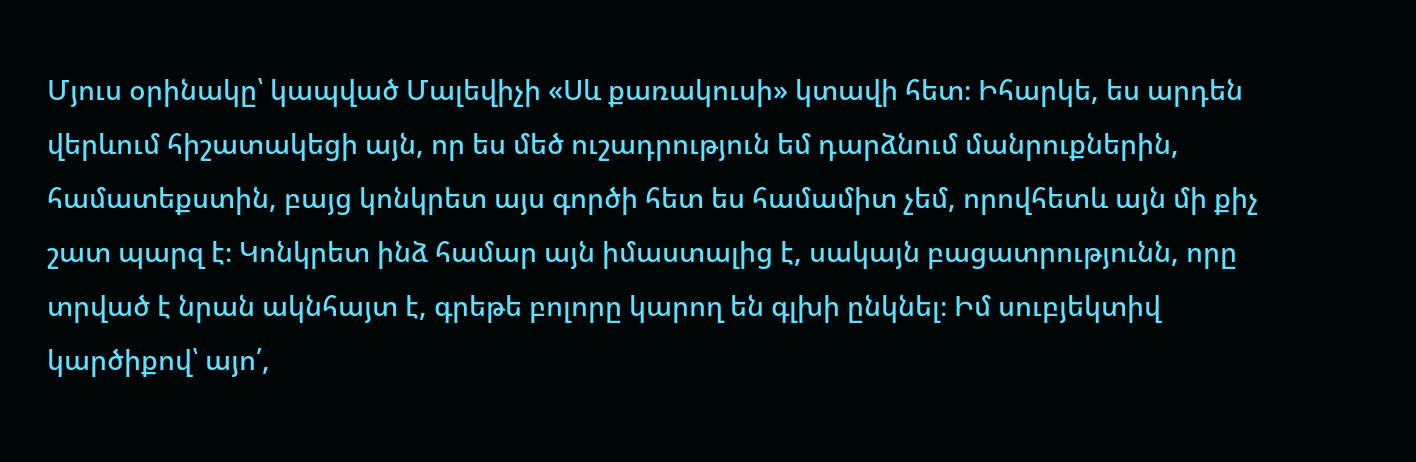Մյուս օրինակը՝ կապված Մալեվիչի «Սև քառակուսի» կտավի հետ։ Իհարկե, ես արդեն վերևում հիշատակեցի այն, որ ես մեծ ուշադրություն եմ դարձնում մանրուքներին, համատեքստին, բայց կոնկրետ այս գործի հետ ես համամիտ չեմ, որովհետև այն մի քիչ շատ պարզ է։ Կոնկրետ ինձ համար այն իմաստալից է, սակայն բացատրությունն, որը տրված է նրան ակնհայտ է, գրեթե բոլորը կարող են գլխի ընկնել։ Իմ սուբյեկտիվ կարծիքով՝ այո՛,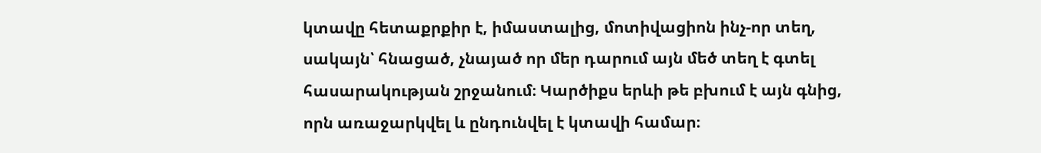կտավը հետաքրքիր է, իմաստալից, մոտիվացիոն ինչ-որ տեղ, սակայն՝ հնացած, չնայած որ մեր դարում այն մեծ տեղ է գտել հասարակության շրջանում։ Կարծիքս երևի թե բխում է այն գնից, որն առաջարկվել և ընդունվել է կտավի համար։